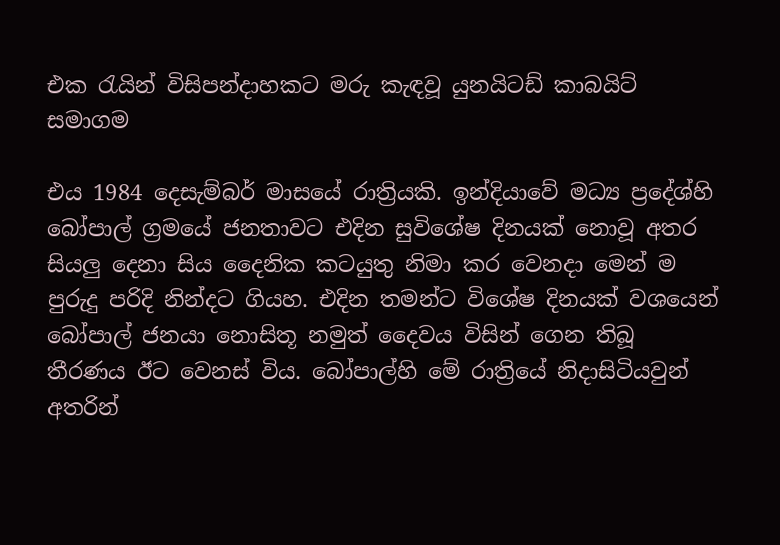එක රැයින් විසිපන්දාහකට මරු කැඳවූ යුනයිටඩ් කාබයිට් සමාගම

එය 1984 දෙසැම්බර් මාසයේ රාත්‍රියකි. ඉන්දියාවේ මධ්‍ය ප්‍රදේශ්හි බෝපාල් ග්‍රමයේ ජනතාවට එදින සුවිශේෂ දිනයක් නොවූ අතර සියලු දෙනා සිය දෛනික කටයුතු නිමා කර වෙනදා මෙන් ම පුරුදු පරිදි නින්දට ගියහ. එදින තමන්ට විශේෂ දිනයක් වශයෙන් බෝපාල් ජනයා නොසිතූ නමුත් දෛවය විසින් ගෙන තිබූ තීරණය ඊට වෙනස් විය. බෝපාල්හි මේ රාත්‍රියේ නිදාසිටියවුන් අතරින්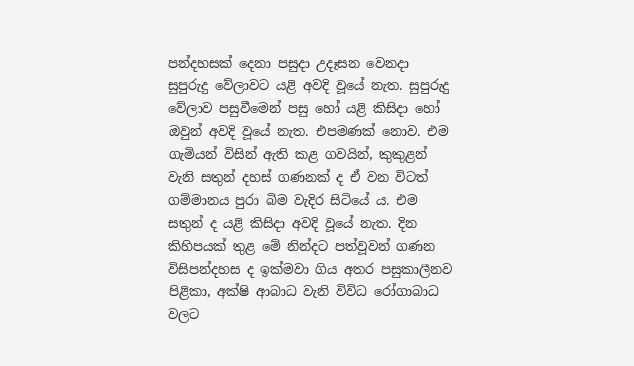පන්දහසක් දෙනා පසුදා උදෑසන වෙනදා සුපුරුදු වේලාවට යළි අවදි වූයේ නැත. සුපුරුදු වේලාව පසුවීමෙන් පසු හෝ යළි කිසිදා හෝ ඔවුන් අවදි වූයේ නැත. එපමණක් නොව. එම ගැමියන් විසින් ඇති කළ ගවයින්, කුකුළන් වැනි සතුන් දහස් ගණනක් ද ඒ වන විටත් ගම්මානය පුරා බිම වැදිර සිටියේ ය. එම සතුන් ද යළි කිසිදා අවදි වූයේ නැත. දින කිහිපයක් තුළ මේ නින්දට පත්වූවන් ගණන විසිපන්දහස ද ඉක්මවා ගිය අතර පසුකාලීනව පිළිකා, අක්ෂි ආබාධ වැනි විවිධ රෝගාබාධ වලට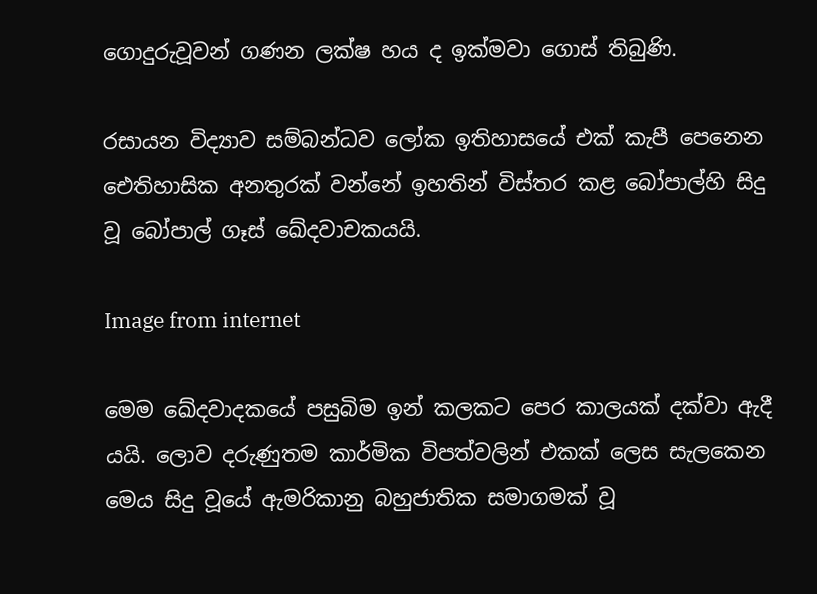ගොදුරුවූවන් ගණන ලක්ෂ හය ද ඉක්මවා ගොස් තිබුණි.

රසායන විද්‍යාව සම්බන්ධව ලෝක ඉතිහාසයේ එක් කැපී පෙනෙන ඓතිහාසික අනතුරක් වන්නේ ඉහතින් විස්තර කළ බෝපාල්හි සිදු වූ බෝපාල් ගෑස් ඛේදවාචකයයි.

Image from internet

මෙම ඛේදවාදකයේ පසුබිම ඉන් කලකට පෙර කාලයක් දක්වා ඇදී යයි. ලොව දරුණුතම කාර්මික විපත්වලින් එකක් ලෙස සැලකෙන මෙය සිදු වූයේ ඇමරිකානු බහුජාතික සමාගමක් වූ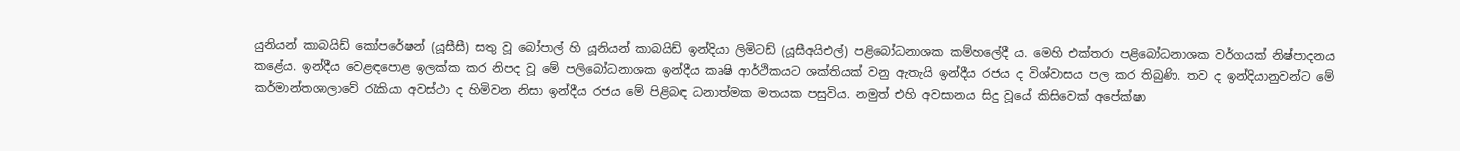යුනියන් කාබයිඩ් කෝපරේෂන් (යූසීසී) සතු වූ බෝපාල් හි යූනියන් කාබයිඩ් ඉන්දියා ලිමිටඩ් (යූසීඅයිඑල්) පළිබෝධනාශක කම්හලේදී ය. මෙහි එක්තරා පළිබෝධනාශක වර්ගයක් නිෂ්පාදනය කළේය. ඉන්දීය වෙළඳපොළ ඉලක්ක කර නිපද වූ මේ පලිබෝධනාශක ඉන්දීය කෘෂි ආර්ථිකයට ශක්තියක් වනු ඇතැයි ඉන්දීය රජය ද විශ්වාසය පල කර තිබුණි. තව ද ඉන්දියානුවන්ට මේ කර්මාන්තශාලාවේ රැකියා අවස්ථා ද හිමිවන නිසා ඉන්දීය රජය මේ පිළිබඳ ධනාත්මක මතයක පසුවිය. නමුත් එහි අවසානය සිදු වූයේ කිසිවෙක් අපේක්ෂා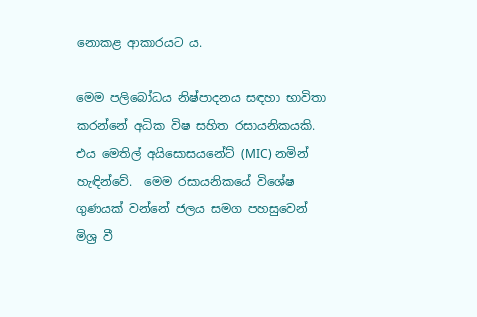නොකළ ආකාරයට ය.

මෙම පලිබෝධය නිෂ්පාදනය සඳහා භාවිතා කරන්නේ අධික විෂ සහිත රසායනිකයකි. එය මෙතිල් අයිසොසයනේට් (MIC) නමින් හැඳින්වේ.  මෙම රසායනිකයේ විශේෂ ගුණයක් වන්නේ ජලය සමග පහසුවෙන් මිශ්‍ර වී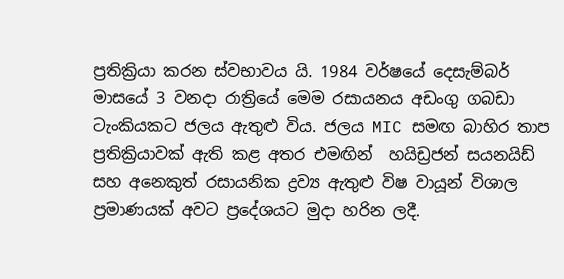ප්‍රතික්‍රියා කරන ස්වභාවය යි. 1984 වර්ෂයේ දෙසැම්බර් මාසයේ 3 වනදා රාත්‍රියේ මෙම රසායනය අඩංගු ගබඩා ටැංකියකට ජලය ඇතුළු විය. ජලය MIC සමඟ බාහිර තාප ප්‍රතික්‍රියාවක් ඇති කළ අතර එමඟින්  හයිඩ්‍රජන් සයනයිඩ් සහ අනෙකුත් රසායනික ද්‍රව්‍ය ඇතුළු විෂ වායූන් විශාල ප්‍රමාණයක් අවට ප්‍රදේශයට මුදා හරින ලදී.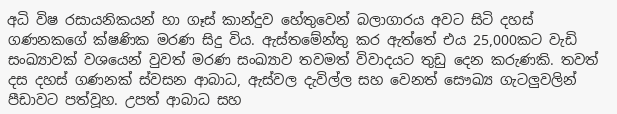අධි විෂ රසායනිකයන් හා ගෑස් කාන්දුව හේතුවෙන් බලාගාරය අවට සිටි දහස් ගණනකගේ ක්ෂණික මරණ සිදු විය. ඇස්තමේන්තු කර ඇත්තේ එය 25,000කට වැඩි සංඛ්‍යාවක් වශයෙන් වුවත් මරණ සංඛ්‍යාව තවමත් විවාදයට තුඩු දෙන කරුණකි. තවත් දස දහස් ගණනක් ස්වසන ආබාධ, ඇස්වල දැවිල්ල සහ වෙනත් සෞඛ්‍ය ගැටලුවලින් පීඩාවට පත්වූහ. උපත් ආබාධ සහ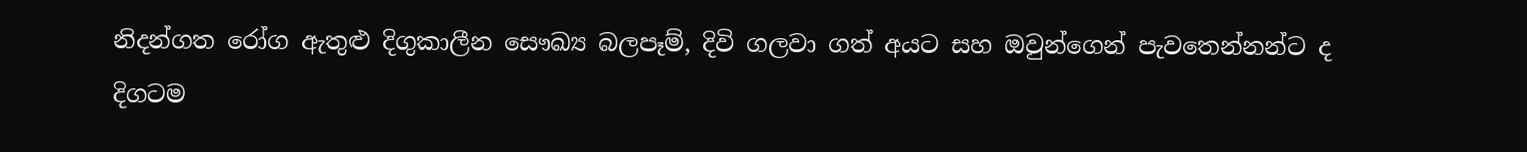නිදන්ගත රෝග ඇතුළු දිගුකාලීන සෞඛ්‍ය බලපෑම්, දිවි ගලවා ගත් අයට සහ ඔවුන්ගෙන් පැවතෙන්නන්ට ද දිගටම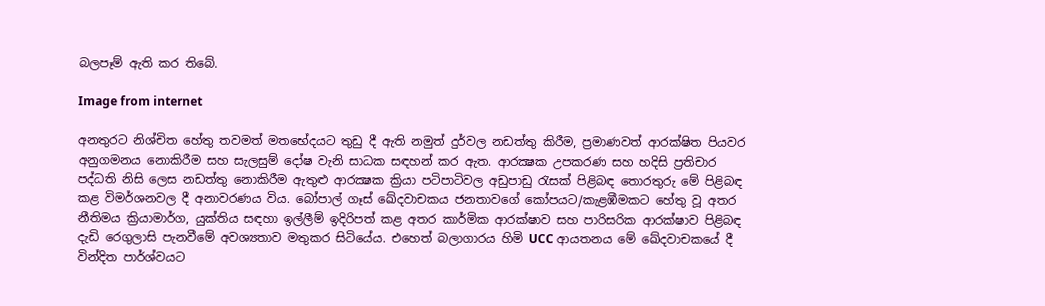බලපෑම් ඇති කර තිබේ.

Image from internet

අනතුරට නිශ්චිත හේතු තවමත් මතභේදයට තුඩු දී ඇති නමුත් දුර්වල නඩත්තු කිරීම, ප්‍රමාණවත් ආරක්ෂිත පියවර අනුගමනය නොකිරීම සහ සැලසුම් දෝෂ වැනි සාධක සඳහන් කර ඇත. ආරක්‍ෂක උපකරණ සහ හදිසි ප්‍රතිචාර පද්ධති නිසි ලෙස නඩත්තු නොකිරීම ඇතුළු ආරක්‍ෂක ක්‍රියා පටිපාටිවල අඩුපාඩු රැසක් පිළිබඳ තොරතුරු මේ පිළිබඳ කළ විමර්ශනවල දී අනාවරණය විය. බෝපාල් ගෑස් ඛේදවාචකය ජනතාවගේ කෝපයට/කැළඹීමකට හේතු වූ අතර නීතිමය ක්‍රියාමාර්ග, යුක්තිය සඳහා ඉල්ලීම් ඉදිරිපත් කළ අතර කාර්මික ආරක්ෂාව සහ පාරිසරික ආරක්ෂාව පිළිබඳ දැඩි රෙගුලාසි පැනවීමේ අවශ්‍යතාව මතුකර සිටියේය. එහෙත් බලාගාරය හිමි UCC ආයතනය මේ ඛේදවාචකයේ දී වින්දිත පාර්ශ්වයට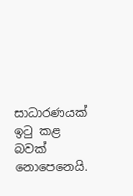සාධාරණයක් ඉටු කළ බවක් නොපෙනෙයි.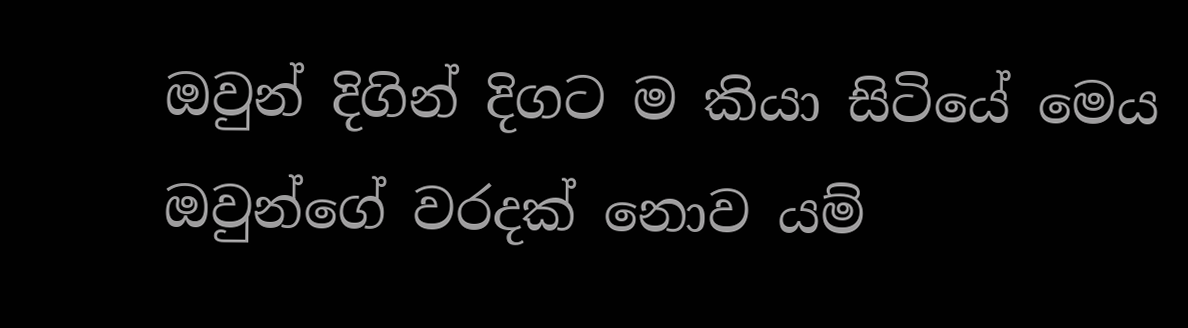ඔවුන් දිගින් දිගට ම කියා සිටියේ මෙය ඔවුන්ගේ වරදක් නොව යම්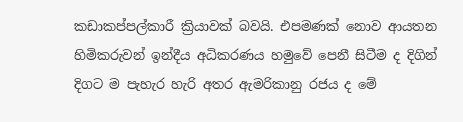කඩාකප්පල්කාරී ක්‍රියාවක් බවයි. එපමණක් නොව ආයතන හිමිකරුවන් ඉන්දීය අධිකරණය හමුවේ පෙනී සිටීම ද දිගින් දිගට ම පැහැර හැරි අතර ඇමරිකානු රජය ද මේ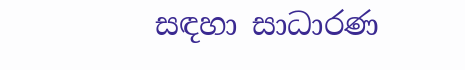සඳහා සාධාරණ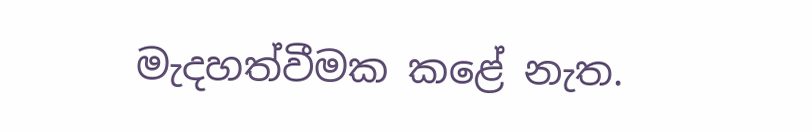මැදහත්වීමක කළේ නැත.